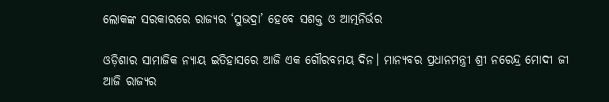ଲୋକଙ୍କ ସରକାରରେ ରାଜ୍ୟର ‘ସୁଭଦ୍ରା’ ହେବେ ସଶକ୍ତ ଓ ଆତ୍ମନିର୍ଭର

ଓଡ଼ିଶାର ସାମାଜିକ ନ୍ୟାୟ ଇତିହାସରେ ଆଜି ଏକ ଗୌରବମୟ ଦିନ। ମାନ୍ୟବର ପ୍ରଧାନମନ୍ତ୍ରୀ ଶ୍ରୀ ନରେନ୍ଦ୍ର ମୋଦୀ ଜୀ ଆଜି ରାଜ୍ୟର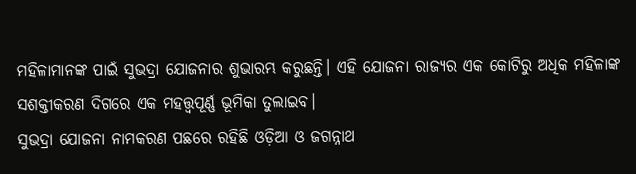ମହିଳାମାନଙ୍କ ପାଇଁ ସୁଭଦ୍ରା ଯୋଜନାର ଶୁଭାରମ୍ଭ କରୁଛନ୍ତି। ଏହି ଯୋଜନା ରାଜ୍ୟର ଏକ କୋଟିରୁ ଅଧିକ ମହିଳାଙ୍କ ସଶକ୍ତୀକରଣ ଦିଗରେ ଏକ ମହତ୍ତ୍ୱପୂର୍ଣ୍ଣ ଭୂମିକା ତୁଲାଇବ।
ସୁଭଦ୍ରା ଯୋଜନା ନାମକରଣ ପଛରେ ରହିଛି ଓଡ଼ିଆ ଓ ଜଗନ୍ନାଥ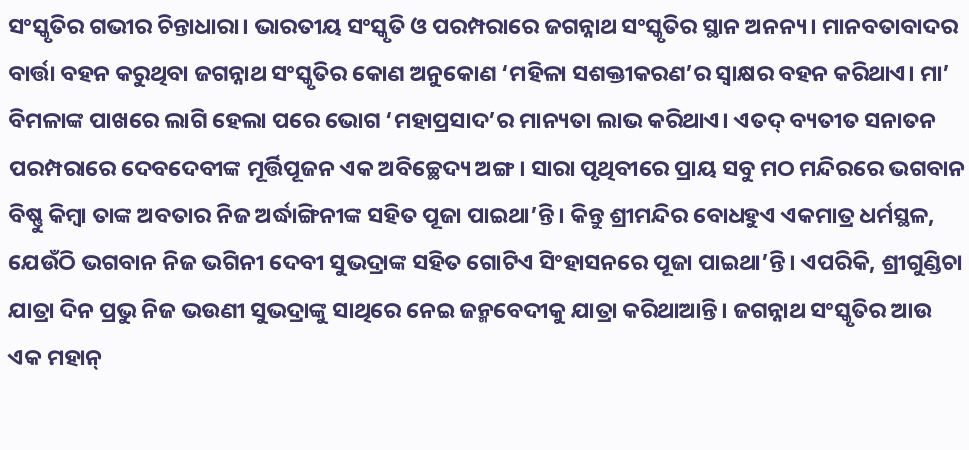ସଂସ୍କୃତିର ଗଭୀର ଚିନ୍ତାଧାରା। ଭାରତୀୟ ସଂସ୍କୃତି ଓ ପରମ୍ପରାରେ ଜଗନ୍ନାଥ ସଂସ୍କୃତିର ସ୍ଥାନ ଅନନ୍ୟ। ମାନବତାବାଦର ବାର୍ତ୍ତା ବହନ କରୁଥିବା ଜଗନ୍ନାଥ ସଂସ୍କୃତିର କୋଣ ଅନୁକୋଣ ‘ମହିଳା ସଶକ୍ତୀକରଣ’ର ସ୍ବାକ୍ଷର ବହନ କରିଥାଏ। ମା’ ବିମଳାଙ୍କ ପାଖରେ ଲାଗି ହେଲା ପରେ ଭୋଗ ‘ମହାପ୍ରସାଦ’ର ମାନ୍ୟତା ଲାଭ କରିଥାଏ। ଏତଦ୍‌ ବ୍ୟତୀତ ସନାତନ ପରମ୍ପରାରେ ଦେବଦେବୀଙ୍କ ମୂର୍ତ୍ତିପୂଜନ ଏକ ଅବିଚ୍ଛେଦ୍ୟ ଅଙ୍ଗ। ସାରା ପୃଥିବୀରେ ପ୍ରାୟ ସବୁ ମଠ ମନ୍ଦିରରେ ଭଗବାନ ବିଷ୍ଣୁ କିମ୍ବା ତାଙ୍କ ଅବତାର ନିଜ ଅର୍ଦ୍ଧାଙ୍ଗିନୀଙ୍କ ସହିତ ପୂଜା ପାଇଥା’ନ୍ତି। କିନ୍ତୁ ଶ୍ରୀମନ୍ଦିର ବୋଧହୁଏ ଏକମାତ୍ର ଧର୍ମସ୍ଥଳ, ଯେଉଁଠି ଭଗବାନ ନିଜ ଭଗିନୀ ଦେବୀ ସୁଭଦ୍ରାଙ୍କ ସହିତ ଗୋଟିଏ ସିଂହାସନରେ ପୂଜା ପାଇଥା’ନ୍ତି। ଏପରିକି, ଶ୍ରୀଗୁଣ୍ଡିଚା ଯାତ୍ରା ଦିନ ପ୍ରଭୁ ନିଜ ଭଉଣୀ ସୁଭଦ୍ରାଙ୍କୁ ସାଥିରେ ନେଇ ଜନ୍ମବେଦୀକୁ ଯାତ୍ରା କରିଥାଆନ୍ତି। ଜଗନ୍ନାଥ ସଂସ୍କୃତିର ଆଉ ଏକ ମହାନ୍‌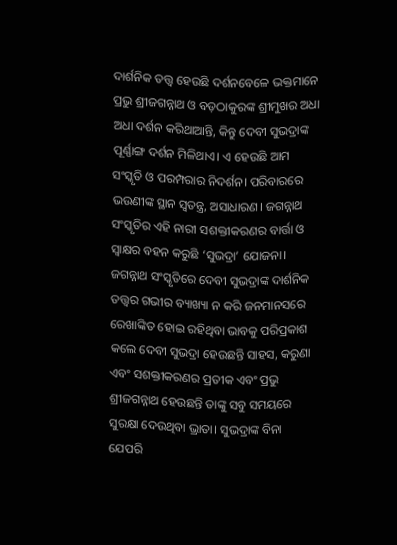ଦାର୍ଶନିକ ତତ୍ତ୍ୱ ହେଉଛି ଦର୍ଶନବେଳେ ଭକ୍ତମାନେ ପ୍ରଭୁ ଶ୍ରୀଜଗନ୍ନାଥ ଓ ବଡ଼ଠାକୁରଙ୍କ ଶ୍ରୀମୁଖର ଅଧା ଅଧା ଦର୍ଶନ କରିଥାଆନ୍ତି, କିନ୍ତୁ ଦେବୀ ସୁଭଦ୍ରାଙ୍କ ପୂର୍ଣ୍ଣାଙ୍ଗ ଦର୍ଶନ ମିଳିଥାଏ। ଏ ହେଉଛି ଆମ ସଂସ୍କୃତି ଓ ପରମ୍ପରାର ନିଦର୍ଶନ। ପରିବାରରେ ଭଉଣୀଙ୍କ ସ୍ଥାନ ସ୍ବତନ୍ତ୍ର, ଅସାଧାରଣ। ଜଗନ୍ନାଥ ସଂସ୍କୃତିର ଏହି ନାରୀ ସଶକ୍ତୀକରଣର ବାର୍ତ୍ତା ଓ ସ୍ବାକ୍ଷର ବହନ କରୁଛି ‘ସୁଭଦ୍ରା’ ଯୋଜନା।
ଜଗନ୍ନାଥ ସଂସ୍କୃତିରେ ଦେବୀ ସୁଭଦ୍ରାଙ୍କ ଦାର୍ଶନିକ ତତ୍ତ୍ୱର ଗଭୀର ବ୍ୟାଖ୍ୟା ନ କରି ଜନମାନସରେ ରେଖାଙ୍କିତ ହୋଇ ରହିଥିବା ଭାବକୁ ପରିପ୍ରକାଶ କଲେ ଦେବୀ ସୁଭଦ୍ରା ହେଉଛନ୍ତି ସାହସ, କରୁଣା ଏବଂ ସଶକ୍ତୀକରଣର ପ୍ରତୀକ ଏବଂ ପ୍ରଭୁ ଶ୍ରୀଜଗନ୍ନାଥ ହେଉଛନ୍ତି ତାଙ୍କୁ ସବୁ ସମୟରେ ସୁରକ୍ଷା ଦେଉଥିବା ଭ୍ରାତା। ସୁଭଦ୍ରାଙ୍କ ବିନା ଯେପରି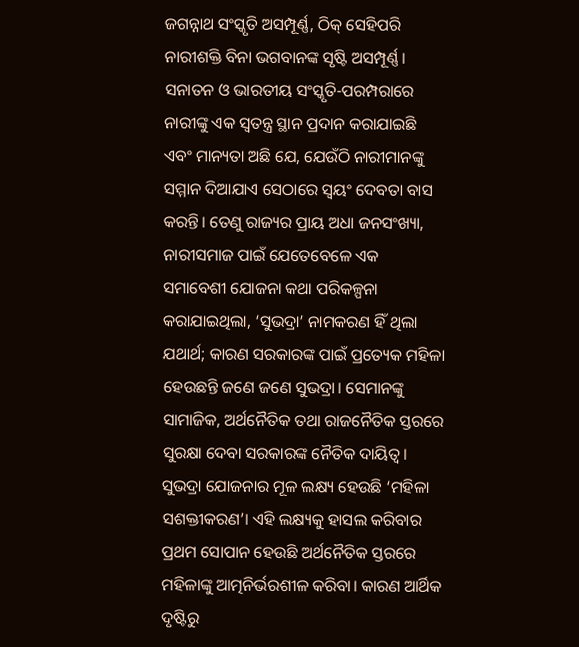ଜଗନ୍ନାଥ ସଂସ୍କୃତି ଅସମ୍ପୂର୍ଣ୍ଣ, ଠିକ୍‌ ସେହିପରି ନାରୀଶକ୍ତି ବିନା ଭଗବାନଙ୍କ ସୃଷ୍ଟି ଅସମ୍ପୂର୍ଣ୍ଣ। ସନାତନ ଓ ଭାରତୀୟ ସଂସ୍କୃତି-ପରମ୍ପରାରେ ନାରୀଙ୍କୁ ଏକ ସ୍ବତନ୍ତ୍ର ସ୍ଥାନ ପ୍ରଦାନ କରାଯାଇଛି ଏବଂ ମାନ୍ୟତା ଅଛି ଯେ, ଯେଉଁଠି ନାରୀମାନଙ୍କୁ ସମ୍ମାନ ଦିଆଯାଏ ସେଠାରେ ସ୍ବୟଂ ଦେବତା ବାସ କରନ୍ତି। ତେଣୁ ରାଜ୍ୟର ପ୍ରାୟ ଅଧା ଜନସଂଖ୍ୟା, ନାରୀସମାଜ ପାଇଁ ଯେତେବେଳେ ଏକ ସମାବେଶୀ ଯୋଜନା କଥା ପରିକଳ୍ପନା କରାଯାଇଥିଲା, ‘ସୁଭଦ୍ରା’ ନାମକରଣ ହିଁ ଥିଲା ଯଥାର୍ଥ; କାରଣ ସରକାରଙ୍କ ପାଇଁ ପ୍ରତ୍ୟେକ ମହିଳା ହେଉଛନ୍ତି ଜଣେ ଜଣେ ସୁଭଦ୍ରା। ସେମାନଙ୍କୁ ସାମାଜିକ, ଅର୍ଥନୈତିକ ତଥା ରାଜନୈତିକ ସ୍ତରରେ ସୁରକ୍ଷା ଦେବା ସରକାରଙ୍କ ନୈତିକ ଦାୟିତ୍ୱ।
ସୁଭଦ୍ରା ଯୋଜନାର ମୂଳ ଲକ୍ଷ୍ୟ ହେଉଛି ‘ମହିଳା ସଶକ୍ତୀକରଣ’। ଏହି ଲକ୍ଷ୍ୟକୁ ହାସଲ କରିବାର ପ୍ରଥମ ସୋପାନ ହେଉଛି ଅର୍ଥନୈତିକ ସ୍ତରରେ ମହିଳାଙ୍କୁ ଆତ୍ମନିର୍ଭରଶୀଳ କରିବା। କାରଣ ଆର୍ଥିକ ଦୃଷ୍ଟିରୁ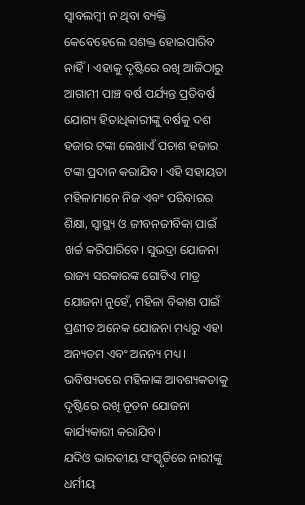ସ୍ବାବଲମ୍ବୀ ନ ଥିବା ବ୍ୟକ୍ତି କେବେହେଲେ ସଶକ୍ତ ହୋଇପାରିବ ନାହିଁ। ଏହାକୁ ଦୃଷ୍ଟିରେ ରଖି ଆଜିଠାରୁ ଆଗାମୀ ପାଞ୍ଚ ବର୍ଷ ପର୍ଯ୍ୟନ୍ତ ପ୍ରତିବର୍ଷ ଯୋଗ୍ୟ ହିତାଧିକାରୀଙ୍କୁ ବର୍ଷକୁ ଦଶ ହଜାର ଟଙ୍କା ଲେଖାଏଁ ପଚାଶ ହଜାର ଟଙ୍କା ପ୍ରଦାନ କରାଯିବ। ଏହି ସହାୟତା ମହିଳାମାନେ ନିଜ ଏବଂ ପରିବାରର ଶିକ୍ଷା, ସ୍ବାସ୍ଥ୍ୟ ଓ ଜୀବନଜୀବିକା ପାଇଁ ଖର୍ଚ୍ଚ କରିପାରିବେ। ସୁଭଦ୍ରା ଯୋଜନା ରାଜ୍ୟ ସରକାରଙ୍କ ଗୋଟିଏ ମାତ୍ର ଯୋଜନା ନୁହେଁ, ମହିଳା ବିକାଶ ପାଇଁ ପ୍ରଣୀତ ଅନେକ ଯୋଜନା ମଧ୍ୟରୁ ଏହା ଅନ୍ୟତମ ଏବଂ ଅନନ୍ୟ ମଧ୍ୟ। ଭବିଷ୍ୟତରେ ମହିଳାଙ୍କ ଆବଶ୍ୟକତାକୁ ଦୃଷ୍ଟିରେ ରଖି ନୂତନ ଯୋଜନା କାର୍ଯ୍ୟକାରୀ କରାଯିବ।
ଯଦିଓ ଭାରତୀୟ ସଂସ୍କୃତିରେ ନାରୀଙ୍କୁ ଧର୍ମୀୟ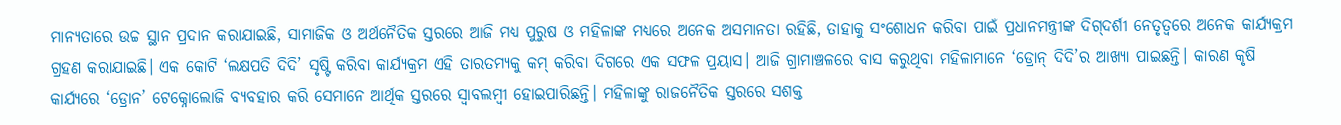ମାନ୍ୟତାରେ ଉଚ୍ଚ ସ୍ଥାନ ପ୍ରଦାନ କରାଯାଇଛି, ସାମାଜିକ ଓ ଅର୍ଥନୈତିକ ସ୍ତରରେ ଆଜି ମଧ୍ୟ ପୁରୁଷ ଓ ମହିଳାଙ୍କ ମଧ୍ୟରେ ଅନେକ ଅସମାନତା ରହିଛି, ତାହାକୁ ସଂଶୋଧନ କରିବା ପାଇଁ ପ୍ରଧାନମନ୍ତ୍ରୀଙ୍କ ଦିଗ୍‌ଦର୍ଶୀ ନେତୃତ୍ୱରେ ଅନେକ କାର୍ଯ୍ୟକ୍ରମ ଗ୍ରହଣ କରାଯାଇଛି। ଏକ କୋଟି ‘ଲକ୍ଷପତି ଦିଦି’ ସୃଷ୍ଟି କରିବା କାର୍ଯ୍ୟକ୍ରମ ଏହି ତାରତମ୍ୟକୁ କମ୍‌ କରିବା ଦିଗରେ ଏକ ସଫଳ ପ୍ରୟାସ। ଆଜି ଗ୍ରାମାଞ୍ଚଳରେ ବାସ କରୁଥିବା ମହିଳାମାନେ ‘ଡ୍ରୋନ୍‌ ଦିଦି’ର ଆଖ୍ୟା ପାଇଛନ୍ତି। କାରଣ କୃଷି କାର୍ଯ୍ୟରେ ‘ଡ୍ରୋନ’ ଟେକ୍ନୋଲୋଜି ବ୍ୟବହାର କରି ସେମାନେ ଆର୍ଥିକ ସ୍ତରରେ ସ୍ବାବଲମ୍ବୀ ହୋଇପାରିଛନ୍ତି। ମହିଳାଙ୍କୁ ରାଜନୈତିକ ସ୍ତରରେ ସଶକ୍ତ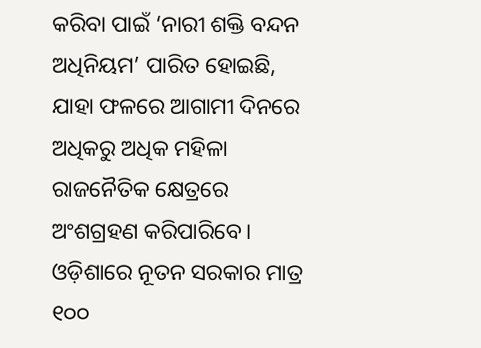କରିବା ପାଇଁ ‘ନାରୀ ଶକ୍ତି ବନ୍ଦନ ଅଧିନିୟମ’ ପାରିତ ହୋଇଛି, ଯାହା ଫଳରେ ଆଗାମୀ ଦିନରେ ଅଧିକରୁ ଅଧିକ ମହିଳା ରାଜନୈତିକ କ୍ଷେତ୍ରରେ ଅଂଶଗ୍ରହଣ କରିପାରିବେ।
ଓଡ଼ିଶାରେ ନୂତନ ସରକାର ମାତ୍ର ୧୦୦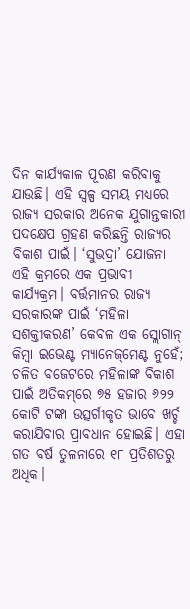ଦିନ କାର୍ଯ୍ୟକାଳ ପୂରଣ କରିବାକୁ ଯାଉଛି। ଏହି ସ୍ବଳ୍ପ ସମୟ ମଧ୍ୟରେ ରାଜ୍ୟ ସରକାର ଅନେକ ଯୁଗାନ୍ତକାରୀ ପଦକ୍ଷେପ ଗ୍ରହଣ କରିଛନ୍ତି ରାଜ୍ୟର ବିକାଶ ପାଇଁ। ‘ସୁଭଦ୍ରା’ ଯୋଜନା ଏହି କ୍ରମରେ ଏକ ପ୍ରଭାବୀ କାର୍ଯ୍ୟକ୍ରମ। ବର୍ତ୍ତମାନର ରାଜ୍ୟ ସରକାରଙ୍କ ପାଇଁ ‘ମହିଳା ସଶକ୍ତୀକରଣ’ କେବଳ ଏକ ସ୍ଲୋଗାନ୍‌ କିମ୍ବା ଇଭେଣ୍ଟ ମ୍ୟାନେଜ୍‌ମେଣ୍ଟ ନୁହେଁ; ଚଳିତ ବଜେଟରେ ମହିଳାଙ୍କ ବିକାଶ ପାଇଁ ଅତିକମ୍‌ରେ ୭୫ ହଜାର ୬୨୨ କୋଟି ଟଙ୍କା ଉତ୍ସର୍ଗୀକୃତ ଭାବେ ଖର୍ଚ୍ଚ କରାଯିବାର ପ୍ରାବଧାନ ହୋଇଛି। ଏହା ଗତ ବର୍ଷ ତୁଳନାରେ ୧୮ ପ୍ରତିଶତରୁ ଅଧିକ।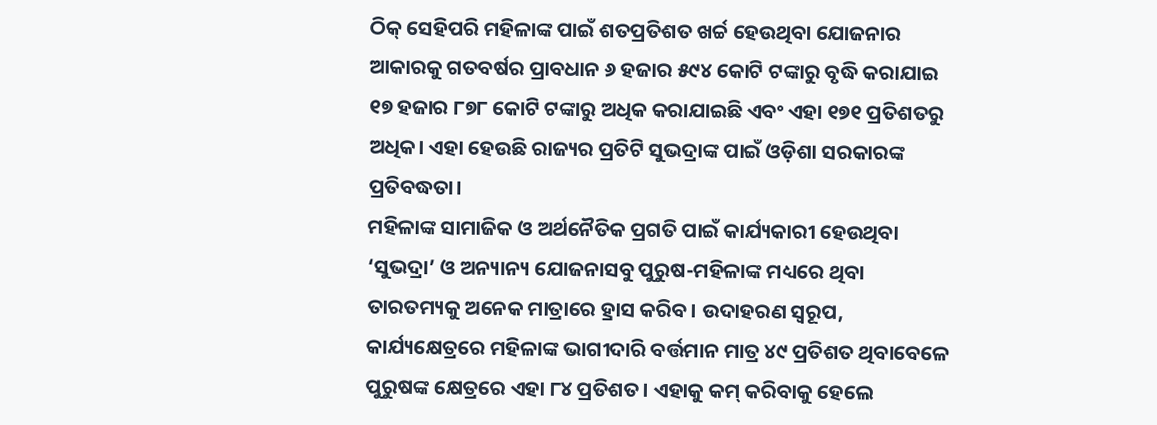ଠିକ୍‌ ସେହିପରି ମହିଳାଙ୍କ ପାଇଁ ଶତପ୍ରତିଶତ ଖର୍ଚ୍ଚ ହେଉଥିବା ଯୋଜନାର ଆକାରକୁ ଗତବର୍ଷର ପ୍ରାବଧାନ ୬ ହଜାର ୫୯୪ କୋଟି ଟଙ୍କାରୁ ବୃଦ୍ଧି କରାଯାଇ ୧୭ ହଜାର ୮୭୮ କୋଟି ଟଙ୍କାରୁ ଅଧିକ କରାଯାଇଛି ଏବଂ ଏହା ୧୭୧ ପ୍ରତିଶତରୁ ଅଧିକ। ଏହା ହେଉଛି ରାଜ୍ୟର ପ୍ରତିଟି ସୁଭଦ୍ରାଙ୍କ ପାଇଁ ଓଡ଼ିଶା ସରକାରଙ୍କ ପ୍ରତିବଦ୍ଧତା।
ମହିଳାଙ୍କ ସାମାଜିକ ଓ ଅର୍ଥନୈତିକ ପ୍ରଗତି ପାଇଁ କାର୍ଯ୍ୟକାରୀ ହେଉଥିବା ‘ସୁଭଦ୍ରା’ ଓ ଅନ୍ୟାନ୍ୟ ଯୋଜନାସବୁ ପୁରୁଷ-ମହିଳାଙ୍କ ମଧ୍ୟରେ ଥିବା ତାରତମ୍ୟକୁ ଅନେକ ମାତ୍ରାରେ ହ୍ରାସ କରିବ। ଉଦାହରଣ ସ୍ବରୂପ, କାର୍ଯ୍ୟକ୍ଷେତ୍ରରେ ମହିଳାଙ୍କ ଭାଗୀଦାରି ବର୍ତ୍ତମାନ ମାତ୍ର ୪୯ ପ୍ରତିଶତ ଥିବାବେଳେ ପୁରୁଷଙ୍କ କ୍ଷେତ୍ରରେ ଏହା ୮୪ ପ୍ରତିଶତ। ଏହାକୁ କମ୍‌ କରିବାକୁ ହେଲେ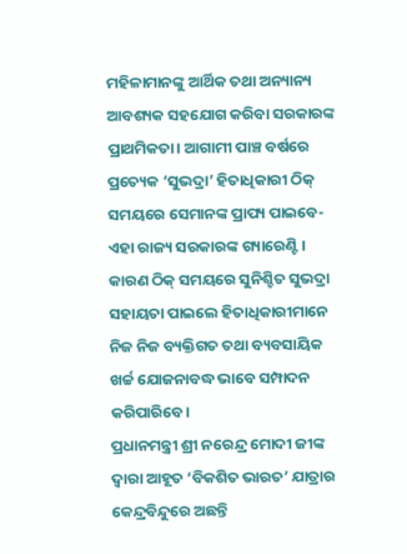ମହିଳାମାନଙ୍କୁ ଆର୍ଥିକ ତଥା ଅନ୍ୟାନ୍ୟ ଆବଶ୍ୟକ ସହଯୋଗ କରିବା ସରକାରଙ୍କ ପ୍ରାଥମିକତା। ଆଗାମୀ ପାଞ୍ଚ ବର୍ଷରେ ପ୍ରତ୍ୟେକ ‘ସୁଭଦ୍ରା’ ହିତାଧିକାରୀ ଠିକ୍‌ ସମୟରେ ସେମାନଙ୍କ ପ୍ରାପ୍ୟ ପାଇବେ- ଏହା ରାଜ୍ୟ ସରକାରଙ୍କ ଗ୍ୟାରେଣ୍ଟି। କାରଣ ଠିକ୍‌ ସମୟରେ ସୁନିଶ୍ଚିତ ସୁଭଦ୍ରା ସହାୟତା ପାଇଲେ ହିତାଧିକାରୀମାନେ ନିଜ ନିଜ ବ୍ୟକ୍ତିଗତ ତଥା ବ୍ୟବସାୟିକ ଖର୍ଚ୍ଚ ଯୋଜନାବଦ୍ଧ ଭାବେ ସମ୍ପାଦନ କରିପାରିବେ।
ପ୍ରଧାନମନ୍ତ୍ରୀ ଶ୍ରୀ ନରେନ୍ଦ୍ର ମୋଦୀ ଜୀଙ୍କ ଦ୍ୱାରା ଆହୂତ ‘ବିକଶିତ ଭାରତ’ ଯାତ୍ରାର କେନ୍ଦ୍ରବିନ୍ଦୁରେ ଅଛନ୍ତି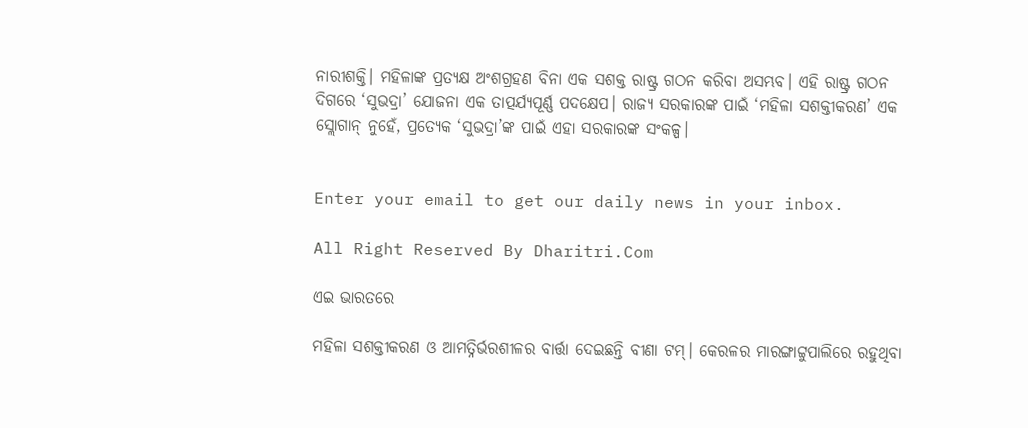ନାରୀଶକ୍ତି। ମହିଳାଙ୍କ ପ୍ରତ୍ୟକ୍ଷ ଅଂଶଗ୍ରହଣ ବିନା ଏକ ସଶକ୍ତ ରାଷ୍ଟ୍ର ଗଠନ କରିବା ଅସମ୍ଭବ। ଏହି ରାଷ୍ଟ୍ର ଗଠନ ଦିଗରେ ‘ସୁଭଦ୍ରା’ ଯୋଜନା ଏକ ତାତ୍ପର୍ଯ୍ୟପୂର୍ଣ୍ଣ ପଦକ୍ଷେପ। ରାଜ୍ୟ ସରକାରଙ୍କ ପାଇଁ ‘ମହିଳା ସଶକ୍ତୀକରଣ’ ଏକ ସ୍ଲୋଗାନ୍‌ ନୁହେଁ, ପ୍ରତ୍ୟେକ ‘ସୁଭଦ୍ରା’ଙ୍କ ପାଇଁ ଏହା ସରକାରଙ୍କ ସଂକଳ୍ପ।


Enter your email to get our daily news in your inbox.

All Right Reserved By Dharitri.Com

ଏଇ ଭାରତରେ

ମହିଳା ସଶକ୍ତୀକରଣ ଓ ଆମତ୍ନିର୍ଭରଶୀଳର ବାର୍ତ୍ତା ଦେଇଛନ୍ତି ବୀଣା ଟମ୍‌। କେରଳର ମାରଙ୍ଗାଟ୍ଟୁପାଲିରେ ରହୁଥିବା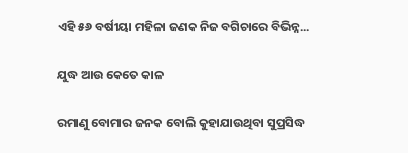ଏହି ୫୬ ବର୍ଷୀୟା ମହିଳା ଜଣକ ନିଜ ବଗିଚାରେ ବିଭିନ୍ନ...

ଯୁଦ୍ଧ ଆଉ କେତେ କାଳ

ରମାଣୁ ବୋମାର ଜନକ ବୋଲି କୁହାଯାଉଥିବା ସୁପ୍ରସିଦ୍ଧ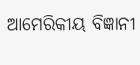ଆମେରିକୀୟ ବିଜ୍ଞାନୀ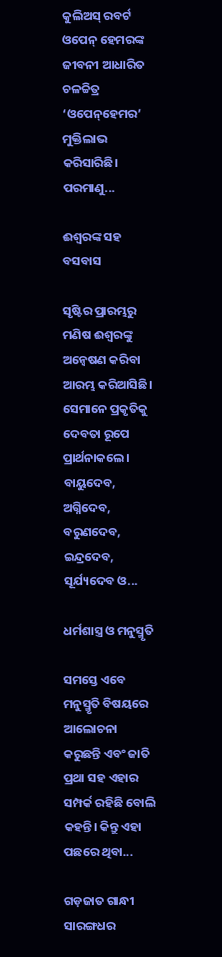କୁଲିଅସ୍‌ ରବର୍ଟ ଓପେନ୍‌ ହେମରଙ୍କ ଜୀବନୀ ଆଧାରିତ ଚଳଚ୍ଚିତ୍ର ‘ଓପେନ୍‌ହେମର’ ମୁକ୍ତିଲାଭ କରିସାରିଛି। ପରମାଣୁ...

ଈଶ୍ୱରଙ୍କ ସହ ବସବାସ

ସୃଷ୍ଟିର ପ୍ରାରମ୍ଭରୁ ମଣିଷ ଈଶ୍ୱରଙ୍କୁ ଅନ୍ବେଷଣ କରିବା ଆରମ୍ଭ କରିଆସିଛି। ସେମାନେ ପ୍ରକୃତିକୁ ଦେବତା ରୂପେ ପ୍ରାର୍ଥନାକଲେ। ବାୟୁଦେବ, ଅଗ୍ନିଦେବ, ବରୁଣଦେବ, ଇନ୍ଦ୍ରଦେବ, ସୂର୍ଯ୍ୟଦେବ ଓ...

ଧର୍ମଶାସ୍ତ୍ର ଓ ମନୁସ୍ମୃତି

ସମସ୍ତେ ଏବେ ମନୁସ୍ମୃତି ବିଷୟରେ ଆଲୋଚନା କରୁଛନ୍ତି ଏବଂ ଜାତି ପ୍ରଥା ସହ ଏହାର ସମ୍ପର୍କ ରହିଛି ବୋଲି କହନ୍ତି। କିନ୍ତୁ ଏହା ପଛରେ ଥିବା...

ଗଡ଼ଜାତ ଗାନ୍ଧୀ ସାରଙ୍ଗଧର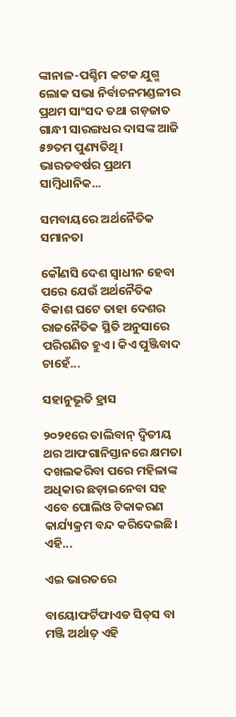ଙ୍କାନାଳ-ପଶ୍ଚିମ କଟକ ଯୁଗ୍ମ ଲୋକ ସଭା ନିର୍ବାଚନମଣ୍ଡଳୀର ପ୍ରଥମ ସାଂସଦ ତଥା ଗଡ଼ଜାତ ଗାନ୍ଧୀ ସାରଙ୍ଗଧର ଦାସଙ୍କ ଆଜି ୫୭ତମ ପୁଣ୍ୟତିଥି। ଭାରତବର୍ଷର ପ୍ରଥମ ସାମ୍ବିଧାନିକ...

ସମବାୟରେ ଅର୍ଥନୈତିକ ସମାନତା

କୌଣସି ଦେଶ ସ୍ବାଧୀନ ହେବା ପରେ ଯେଉଁ ଅର୍ଥନୈତିକ ବିକାଶ ଘଟେ ତାହା ଦେଶର ରାଜନୈତିକ ସ୍ଥିତି ଅନୁସାରେ ପରିଗଣିତ ହୁଏ। କିଏ ପୁଞ୍ଜିବାଦ ଚାହେଁ...

ସହାନୁଭୂତି ହ୍ରାସ

୨୦୨୧ରେ ତାଲିବାନ୍‌ ଦ୍ୱିତୀୟ ଥର ଆଫଗାନିସ୍ତାନରେ କ୍ଷମତା ଦଖଲକରିବା ପରେ ମହିଳାଙ୍କ ଅଧିକାର ଛଡ଼ାଇନେବା ସହ ଏବେ ପୋଲିଓ ଟିକାକରଣ କାର୍ଯ୍ୟକ୍ରମ ବନ୍ଦ କରିଦେଇଛି। ଏହି...

ଏଇ ଭାରତରେ

ବାୟୋଫର୍ଟିଫାଏଡ ସିଡ୍‌ସ ବା ମଞ୍ଜି ଅର୍ଥାତ୍‌ ଏହି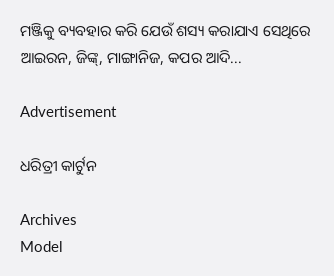ମଞ୍ଜିକୁ ବ୍ୟବହାର କରି ଯେଉଁ ଶସ୍ୟ କରାଯାଏ ସେଥିରେ ଆଇରନ, ଜିଙ୍କ୍‌, ମାଙ୍ଗାନିଜ, କପର ଆଦି...

Advertisement

ଧରିତ୍ରୀ କାର୍ଟୁନ

Archives
Model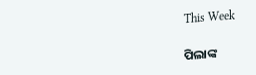This Week

ପିଲାଙ୍କ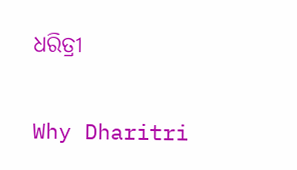ଧରିତ୍ରୀ

Why Dharitri